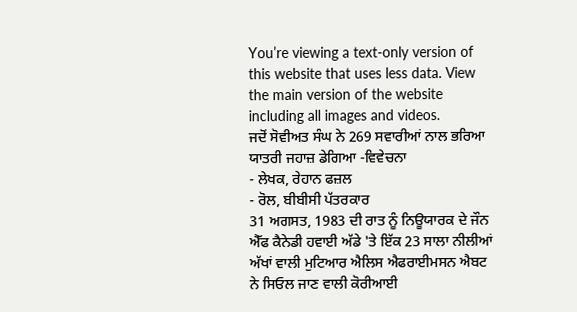You’re viewing a text-only version of this website that uses less data. View the main version of the website including all images and videos.
ਜਦੋਂ ਸੋਵੀਅਤ ਸੰਘ ਨੇ 269 ਸਵਾਰੀਆਂ ਨਾਲ ਭਰਿਆ ਯਾਤਰੀ ਜਹਾਜ਼ ਡੇਗਿਆ -ਵਿਵੇਚਨਾ
- ਲੇਖਕ, ਰੇਹਾਨ ਫਜ਼ਲ
- ਰੋਲ, ਬੀਬੀਸੀ ਪੱਤਰਕਾਰ
31 ਅਗਸਤ, 1983 ਦੀ ਰਾਤ ਨੂੰ ਨਿਊਯਾਰਕ ਦੇ ਜੌਨ ਐੱਫ ਕੈਨੇਡੀ ਹਵਾਈ ਅੱਡੇ 'ਤੇ ਇੱਕ 23 ਸਾਲਾ ਨੀਲੀਆਂ ਅੱਖਾਂ ਵਾਲੀ ਮੁਟਿਆਰ ਐਲਿਸ ਐਫਰਾਈਮਸਨ ਐਬਟ ਨੇ ਸਿਓਲ ਜਾਣ ਵਾਲੀ ਕੋਰੀਆਈ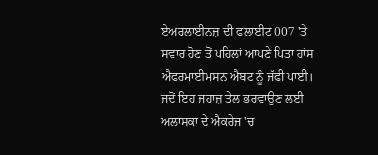ਏਅਰਲਾਈਨਜ਼ ਦੀ ਫਲਾਈਟ 007 'ਤੇ ਸਵਾਰ ਹੋਣ ਤੋਂ ਪਹਿਲਾਂ ਆਪਣੇ ਪਿਤਾ ਹਾਂਸ ਐਫਰਮਾਈਮਸਨ ਐਬਟ ਨੂੰ ਜੱਫੀ ਪਾਈ।
ਜਦੋਂ ਇਹ ਜਹਾਜ਼ ਤੇਲ ਭਰਵਾਉਣ ਲਈ ਅਲਾਸਕਾ ਦੇ ਐਕਰੇਜ 'ਚ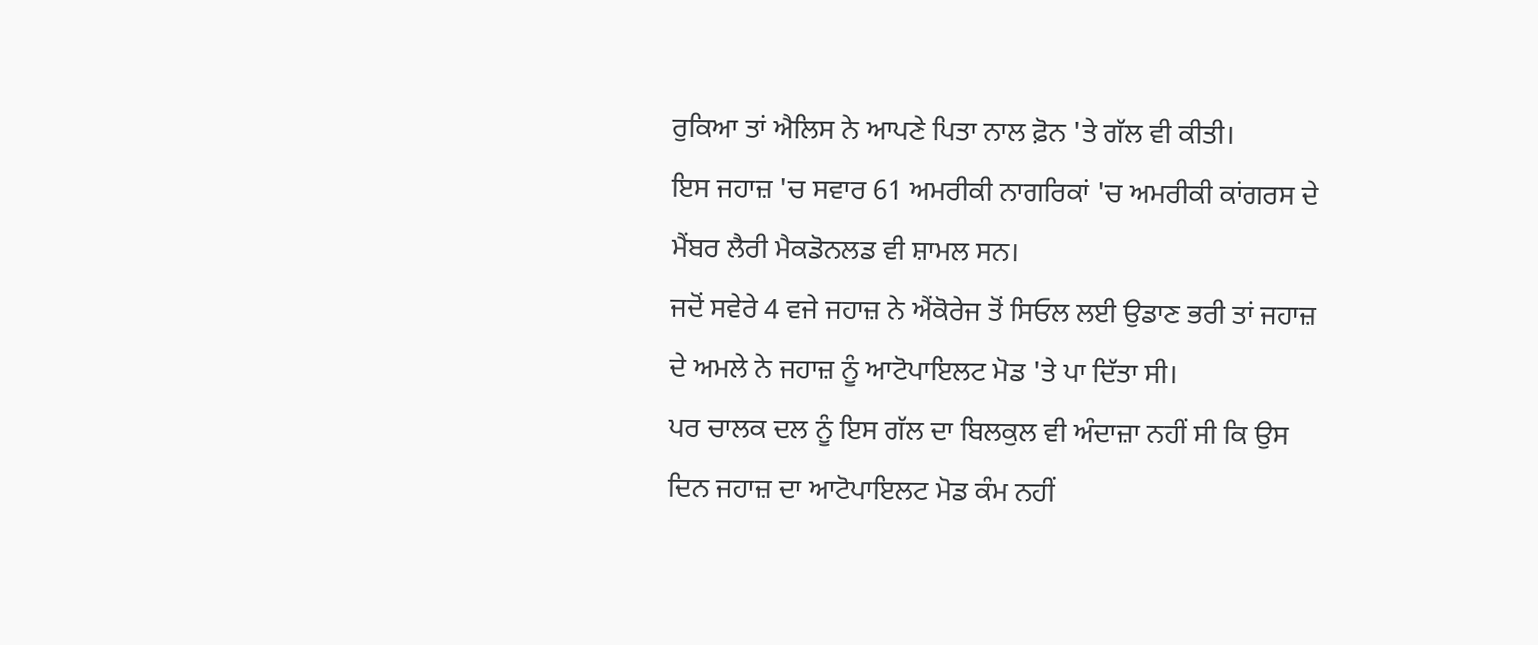ਰੁਕਿਆ ਤਾਂ ਐਲਿਸ ਨੇ ਆਪਣੇ ਪਿਤਾ ਨਾਲ ਫ਼ੋਨ 'ਤੇ ਗੱਲ ਵੀ ਕੀਤੀ।
ਇਸ ਜਹਾਜ਼ 'ਚ ਸਵਾਰ 61 ਅਮਰੀਕੀ ਨਾਗਰਿਕਾਂ 'ਚ ਅਮਰੀਕੀ ਕਾਂਗਰਸ ਦੇ ਮੈਂਬਰ ਲੈਰੀ ਮੈਕਡੋਨਲਡ ਵੀ ਸ਼ਾਮਲ ਸਨ।
ਜਦੋਂ ਸਵੇਰੇ 4 ਵਜੇ ਜਹਾਜ਼ ਨੇ ਐਂਕੋਰੇਜ ਤੋਂ ਸਿਓਲ ਲਈ ਉਡਾਣ ਭਰੀ ਤਾਂ ਜਹਾਜ਼ ਦੇ ਅਮਲੇ ਨੇ ਜਹਾਜ਼ ਨੂੰ ਆਟੋਪਾਇਲਟ ਮੋਡ 'ਤੇ ਪਾ ਦਿੱਤਾ ਸੀ।
ਪਰ ਚਾਲਕ ਦਲ ਨੂੰ ਇਸ ਗੱਲ ਦਾ ਬਿਲਕੁਲ ਵੀ ਅੰਦਾਜ਼ਾ ਨਹੀਂ ਸੀ ਕਿ ਉਸ ਦਿਨ ਜਹਾਜ਼ ਦਾ ਆਟੋਪਾਇਲਟ ਮੋਡ ਕੰਮ ਨਹੀਂ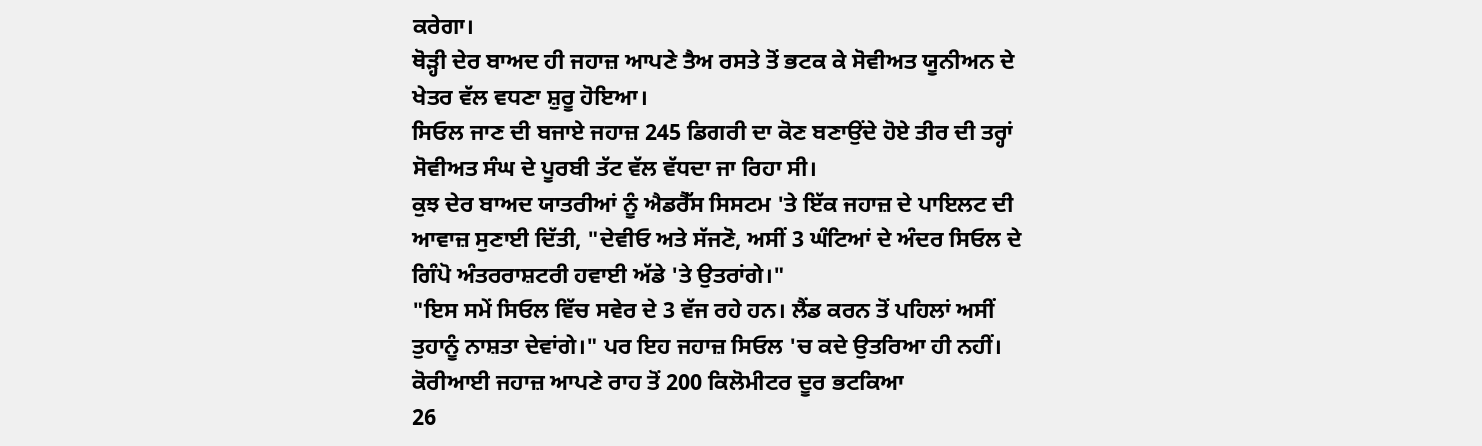ਕਰੇਗਾ।
ਥੋੜ੍ਹੀ ਦੇਰ ਬਾਅਦ ਹੀ ਜਹਾਜ਼ ਆਪਣੇ ਤੈਅ ਰਸਤੇ ਤੋਂ ਭਟਕ ਕੇ ਸੋਵੀਅਤ ਯੂਨੀਅਨ ਦੇ ਖੇਤਰ ਵੱਲ ਵਧਣਾ ਸ਼ੁਰੂ ਹੋਇਆ।
ਸਿਓਲ ਜਾਣ ਦੀ ਬਜਾਏ ਜਹਾਜ਼ 245 ਡਿਗਰੀ ਦਾ ਕੋਣ ਬਣਾਉਂਦੇ ਹੋਏ ਤੀਰ ਦੀ ਤਰ੍ਹਾਂ ਸੋਵੀਅਤ ਸੰਘ ਦੇ ਪੂਰਬੀ ਤੱਟ ਵੱਲ ਵੱਧਦਾ ਜਾ ਰਿਹਾ ਸੀ।
ਕੁਝ ਦੇਰ ਬਾਅਦ ਯਾਤਰੀਆਂ ਨੂੰ ਐਡਰੈੱਸ ਸਿਸਟਮ 'ਤੇ ਇੱਕ ਜਹਾਜ਼ ਦੇ ਪਾਇਲਟ ਦੀ ਆਵਾਜ਼ ਸੁਣਾਈ ਦਿੱਤੀ, "ਦੇਵੀਓ ਅਤੇ ਸੱਜਣੋ, ਅਸੀਂ 3 ਘੰਟਿਆਂ ਦੇ ਅੰਦਰ ਸਿਓਲ ਦੇ ਗਿੰਪੋ ਅੰਤਰਰਾਸ਼ਟਰੀ ਹਵਾਈ ਅੱਡੇ 'ਤੇ ਉਤਰਾਂਗੇ।"
"ਇਸ ਸਮੇਂ ਸਿਓਲ ਵਿੱਚ ਸਵੇਰ ਦੇ 3 ਵੱਜ ਰਹੇ ਹਨ। ਲੈਂਡ ਕਰਨ ਤੋਂ ਪਹਿਲਾਂ ਅਸੀਂ ਤੁਹਾਨੂੰ ਨਾਸ਼ਤਾ ਦੇਵਾਂਗੇ।" ਪਰ ਇਹ ਜਹਾਜ਼ ਸਿਓਲ 'ਚ ਕਦੇ ਉਤਰਿਆ ਹੀ ਨਹੀਂ।
ਕੋਰੀਆਈ ਜਹਾਜ਼ ਆਪਣੇ ਰਾਹ ਤੋਂ 200 ਕਿਲੋਮੀਟਰ ਦੂਰ ਭਟਕਿਆ
26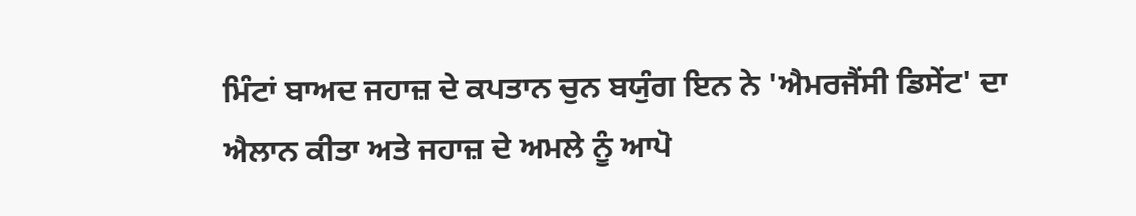ਮਿੰਟਾਂ ਬਾਅਦ ਜਹਾਜ਼ ਦੇ ਕਪਤਾਨ ਚੁਨ ਬਯੁੰਗ ਇਨ ਨੇ 'ਐਮਰਜੈਂਸੀ ਡਿਸੇਂਟ' ਦਾ ਐਲਾਨ ਕੀਤਾ ਅਤੇ ਜਹਾਜ਼ ਦੇ ਅਮਲੇ ਨੂੰ ਆਪੋ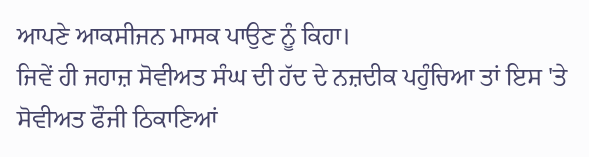ਆਪਣੇ ਆਕਸੀਜਨ ਮਾਸਕ ਪਾਉਣ ਨੂੰ ਕਿਹਾ।
ਜਿਵੇਂ ਹੀ ਜਹਾਜ਼ ਸੋਵੀਅਤ ਸੰਘ ਦੀ ਹੱਦ ਦੇ ਨਜ਼ਦੀਕ ਪਹੁੰਚਿਆ ਤਾਂ ਇਸ 'ਤੇ ਸੋਵੀਅਤ ਫੌਜੀ ਠਿਕਾਣਿਆਂ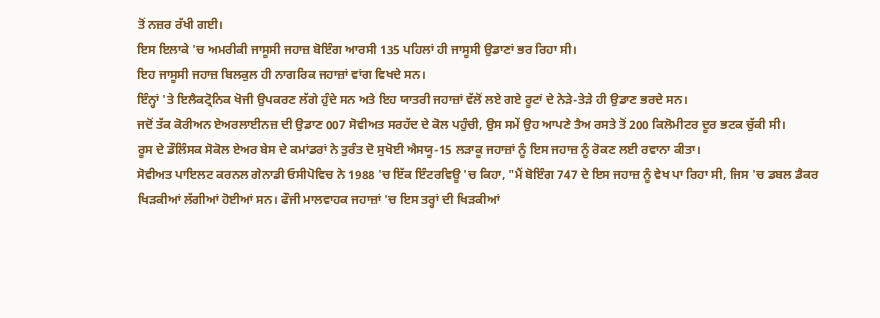ਤੋਂ ਨਜ਼ਰ ਰੱਖੀ ਗਈ।
ਇਸ ਇਲਾਕੇ 'ਚ ਅਮਰੀਕੀ ਜਾਸੂਸੀ ਜਹਾਜ਼ ਬੋਇੰਗ ਆਰਸੀ 135 ਪਹਿਲਾਂ ਹੀ ਜਾਸੂਸੀ ਉਡਾਣਾਂ ਭਰ ਰਿਹਾ ਸੀ।
ਇਹ ਜਾਸੂਸੀ ਜਹਾਜ਼ ਬਿਲਕੁਲ ਹੀ ਨਾਗਰਿਕ ਜਹਾਜ਼ਾਂ ਵਾਂਗ ਵਿਖਦੇ ਸਨ।
ਇੰਨ੍ਹਾਂ 'ਤੇ ਇਲੈਕਟ੍ਰੋਨਿਕ ਖੋਜੀ ਉਪਕਰਣ ਲੱਗੇ ਹੁੰਦੇ ਸਨ ਅਤੇ ਇਹ ਯਾਤਰੀ ਜਹਾਜ਼ਾਂ ਵੱਲੋਂ ਲਏ ਗਏ ਰੂਟਾਂ ਦੇ ਨੇੜੇ-ਤੇੜੇ ਹੀ ਉਡਾਣ ਭਰਦੇ ਸਨ।
ਜਦੋਂ ਤੱਕ ਕੋਰੀਅਨ ਏਅਰਲਾਈਨਜ਼ ਦੀ ਉਡਾਣ 007 ਸੋਵੀਅਤ ਸਰਹੱਦ ਦੇ ਕੋਲ ਪਹੁੰਚੀ, ਉਸ ਸਮੇਂ ਉਹ ਆਪਣੇ ਤੈਅ ਰਸਤੇ ਤੋਂ 200 ਕਿਲੋਮੀਟਰ ਦੂਰ ਭਟਕ ਚੁੱਕੀ ਸੀ।
ਰੂਸ ਦੇ ਡੌਲਿੰਸਕ ਸੋਕੋਲ ਏਅਰ ਬੇਸ ਦੇ ਕਮਾਂਡਰਾਂ ਨੇ ਤੁਰੰਤ ਦੋ ਸੁਖੋਈ ਐਸਯੂ-15 ਲੜਾਕੂ ਜਹਾਜ਼ਾਂ ਨੂੰ ਇਸ ਜਹਾਜ਼ ਨੂੰ ਰੋਕਣ ਲਈ ਰਵਾਨਾ ਕੀਤਾ।
ਸੋਵੀਅਤ ਪਾਇਲਟ ਕਰਨਲ ਗੇਨਾਡੀ ਓਸੀਪੋਵਿਚ ਨੇ 1988 'ਚ ਇੱਕ ਇੰਟਰਵਿਊ 'ਚ ਕਿਹਾ, "ਮੈਂ ਬੋਇੰਗ 747 ਦੇ ਇਸ ਜਹਾਜ਼ ਨੂੰ ਵੇਖ ਪਾ ਰਿਹਾ ਸੀ, ਜਿਸ 'ਚ ਡਬਲ ਡੈਕਰ ਖਿੜਕੀਆਂ ਲੱਗੀਆਂ ਹੋਈਆਂ ਸਨ। ਫੌਜੀ ਮਾਲਵਾਹਕ ਜਹਾਜ਼ਾਂ 'ਚ ਇਸ ਤਰ੍ਹਾਂ ਦੀ ਖਿੜਕੀਆਂ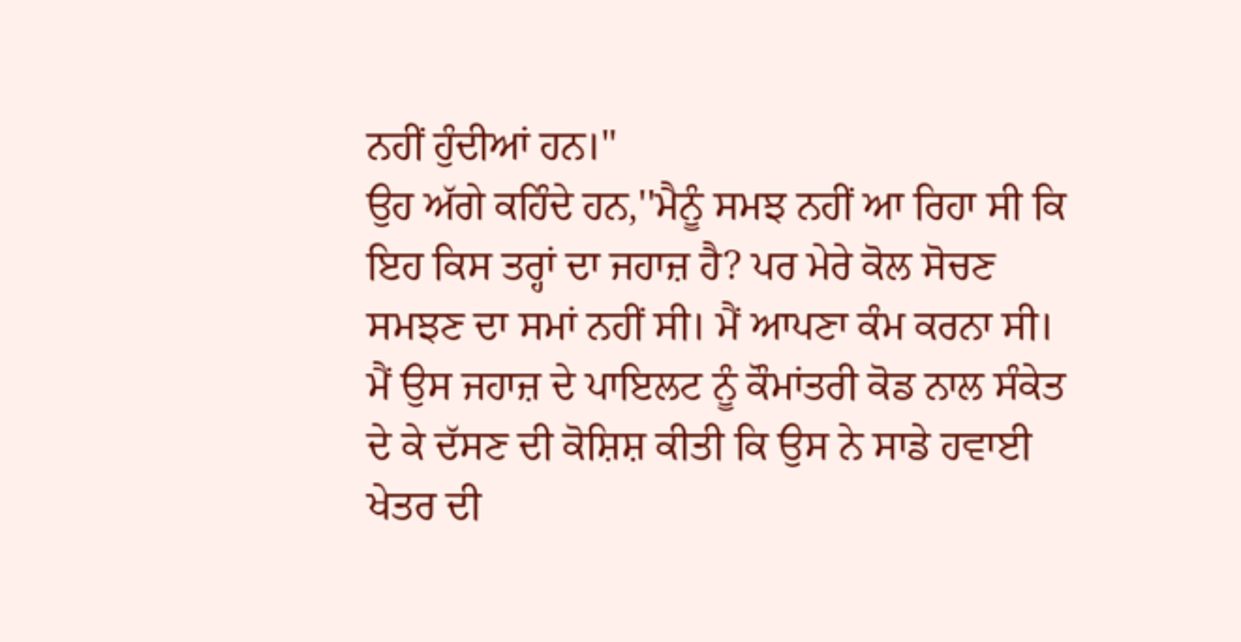ਨਹੀਂ ਹੁੰਦੀਆਂ ਹਨ।"
ਉਹ ਅੱਗੇ ਕਹਿੰਦੇ ਹਨ,''ਮੈਨੂੰ ਸਮਝ ਨਹੀਂ ਆ ਰਿਹਾ ਸੀ ਕਿ ਇਹ ਕਿਸ ਤਰ੍ਹਾਂ ਦਾ ਜਹਾਜ਼ ਹੈ? ਪਰ ਮੇਰੇ ਕੋਲ ਸੋਚਣ ਸਮਝਣ ਦਾ ਸਮਾਂ ਨਹੀਂ ਸੀ। ਮੈਂ ਆਪਣਾ ਕੰਮ ਕਰਨਾ ਸੀ। ਮੈਂ ਉਸ ਜਹਾਜ਼ ਦੇ ਪਾਇਲਟ ਨੂੰ ਕੌਮਾਂਤਰੀ ਕੋਡ ਨਾਲ ਸੰਕੇਤ ਦੇ ਕੇ ਦੱਸਣ ਦੀ ਕੋਸ਼ਿਸ਼ ਕੀਤੀ ਕਿ ਉਸ ਨੇ ਸਾਡੇ ਹਵਾਈ ਖੇਤਰ ਦੀ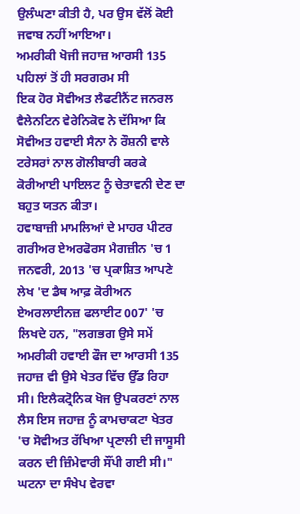ਉਲੰਘਣਾ ਕੀਤੀ ਹੈ, ਪਰ ਉਸ ਵੱਲੋਂ ਕੋਈ ਜਵਾਬ ਨਹੀਂ ਆਇਆ।
ਅਮਰੀਕੀ ਖੋਜੀ ਜਹਾਜ਼ ਆਰਸੀ 135 ਪਹਿਲਾਂ ਤੋਂ ਹੀ ਸਰਗਰਮ ਸੀ
ਇਕ ਹੋਰ ਸੋਵੀਅਤ ਲੈਫਟੀਨੈਂਟ ਜਨਰਲ ਵੈਲੇਨਟਿਨ ਵੇਰੇਨਿਕੋਵ ਨੇ ਦੱਸਿਆ ਕਿ ਸੋਵੀਅਤ ਹਵਾਈ ਸੈਨਾ ਨੇ ਰੌਸ਼ਨੀ ਵਾਲੇ ਟਰੇਸਰਾਂ ਨਾਲ ਗੋਲੀਬਾਰੀ ਕਰਕੇ ਕੋਰੀਆਈ ਪਾਇਲਟ ਨੂੰ ਚੇਤਾਵਨੀ ਦੇਣ ਦਾ ਬਹੁਤ ਯਤਨ ਕੀਤਾ।
ਹਵਾਬਾਜ਼ੀ ਮਾਮਲਿਆਂ ਦੇ ਮਾਹਰ ਪੀਟਰ ਗਰੀਅਰ ਏਅਰਫੋਰਸ ਮੈਗਜ਼ੀਨ 'ਚ 1 ਜਨਵਰੀ, 2013 'ਚ ਪ੍ਰਕਾਸ਼ਿਤ ਆਪਣੇ ਲੇਖ 'ਦ ਡੈਥ ਆਫ਼ ਕੋਰੀਅਨ ਏਅਰਲਾਈਨਜ਼ ਫਲਾਈਟ 007' 'ਚ ਲਿਖਦੇ ਹਨ, "ਲਗਭਗ ਉਸੇ ਸਮੇਂ ਅਮਰੀਕੀ ਹਵਾਈ ਫੌਜ ਦਾ ਆਰਸੀ 135 ਜਹਾਜ਼ ਵੀ ਉਸੇ ਖੇਤਰ ਵਿੱਚ ਉੱਡ ਰਿਹਾ ਸੀ। ਇਲੈਕਟ੍ਰੋਨਿਕ ਖੋਜ ਉਪਕਰਣਾਂ ਨਾਲ ਲੈਸ ਇਸ ਜਹਾਜ਼ ਨੂੰ ਕਾਮਚਾਕਟਾ ਖੇਤਰ 'ਚ ਸੋਵੀਅਤ ਰੱਖਿਆ ਪ੍ਰਣਾਲੀ ਦੀ ਜਾਸੂਸੀ ਕਰਨ ਦੀ ਜ਼ਿੰਮੇਵਾਰੀ ਸੌਂਪੀ ਗਈ ਸੀ।"
ਘਟਨਾ ਦਾ ਸੰਖੇਪ ਵੇਰਵਾ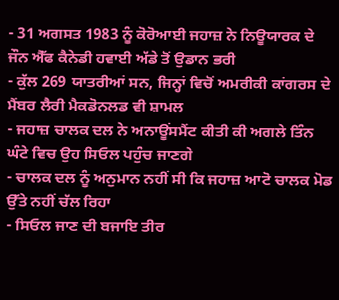- 31 ਅਗਸਤ 1983 ਨੂੰ ਕੋਰੋਆਈ ਜਹਾਜ਼ ਨੇ ਨਿਊਯਾਰਕ ਦੇ ਜੌਨ ਐੱਫ ਕੈਨੇਡੀ ਹਵਾਈ ਅੱਡੇ ਤੋਂ ਉਡਾਨ ਭਰੀ
- ਕੁੱਲ 269 ਯਾਤਰੀਆਂ ਸਨ, ਜਿਨ੍ਹਾਂ ਵਿਚੋਂ ਅਮਰੀਕੀ ਕਾਂਗਰਸ ਦੇ ਮੈਂਬਰ ਲੈਰੀ ਮੈਕਡੋਨਲਡ ਵੀ ਸ਼ਾਮਲ
- ਜਹਾਜ਼ ਚਾਲਕ ਦਲ ਨੇ ਅਨਾਊਂਸਮੈਂਟ ਕੀਤੀ ਕੀ ਅਗਲੇ ਤਿੰਨ ਘੰਟੇ ਵਿਚ ਉਹ ਸਿਓਲ ਪਹੁੰਚ ਜਾਣਗੇ
- ਚਾਲਕ ਦਲ ਨੂੰ ਅਨੁਮਾਨ ਨਹੀਂ ਸੀ ਕਿ ਜਹਾਜ਼ ਆਟੋ ਚਾਲਕ ਮੋਡ ਉੱਤੇ ਨਹੀਂ ਚੱਲ ਰਿਹਾ
- ਸਿਓਲ ਜਾਣ ਦੀ ਬਜਾਇ ਤੀਰ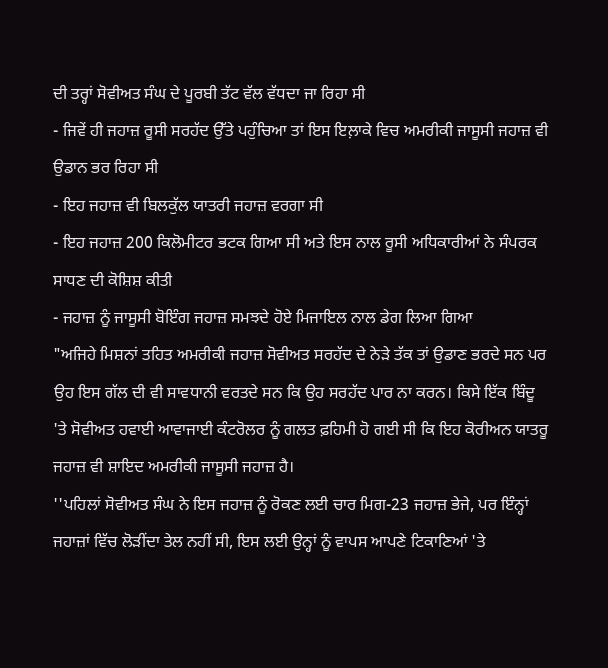ਦੀ ਤਰ੍ਹਾਂ ਸੋਵੀਅਤ ਸੰਘ ਦੇ ਪੂਰਬੀ ਤੱਟ ਵੱਲ ਵੱਧਦਾ ਜਾ ਰਿਹਾ ਸੀ
- ਜਿਵੇਂ ਹੀ ਜਹਾਜ਼ ਰੂਸੀ ਸਰਹੱਦ ਉੱਤੇ ਪਹੁੰਚਿਆ ਤਾਂ ਇਸ ਇਲ਼ਾਕੇ ਵਿਚ ਅਮਰੀਕੀ ਜਾਸੂਸੀ ਜਹਾਜ਼ ਵੀ ਉਡਾਨ ਭਰ ਰਿਹਾ ਸੀ
- ਇਹ ਜਹਾਜ਼ ਵੀ ਬਿਲਕੁੱਲ ਯਾਤਰੀ ਜਹਾਜ਼ ਵਰਗਾ ਸੀ
- ਇਹ ਜਹਾਜ਼ 200 ਕਿਲੋਮੀਟਰ ਭਟਕ ਗਿਆ ਸੀ ਅਤੇ ਇਸ ਨਾਲ ਰੂਸੀ ਅਧਿਕਾਰੀਆਂ ਨੇ ਸੰਪਰਕ ਸਾਧਣ ਦੀ ਕੋਸ਼ਿਸ਼ ਕੀਤੀ
- ਜਹਾਜ਼ ਨੂੰ ਜਾਸੂਸੀ ਬੋਇੰਗ ਜਹਾਜ਼ ਸਮਝਦੇ ਹੋਏ ਮਿਜਾਇਲ ਨਾਲ ਡੇਗ ਲਿਆ ਗਿਆ
"ਅਜਿਹੇ ਮਿਸ਼ਨਾਂ ਤਹਿਤ ਅਮਰੀਕੀ ਜਹਾਜ਼ ਸੋਵੀਅਤ ਸਰਹੱਦ ਦੇ ਨੇੜੇ ਤੱਕ ਤਾਂ ਉਡਾਣ ਭਰਦੇ ਸਨ ਪਰ ਉਹ ਇਸ ਗੱਲ ਦੀ ਵੀ ਸਾਵਧਾਨੀ ਵਰਤਦੇ ਸਨ ਕਿ ਉਹ ਸਰਹੱਦ ਪਾਰ ਨਾ ਕਰਨ। ਕਿਸੇ ਇੱਕ ਬਿੰਦੂ 'ਤੇ ਸੋਵੀਅਤ ਹਵਾਈ ਆਵਾਜਾਈ ਕੰਟਰੋਲਰ ਨੂੰ ਗਲਤ ਫ਼ਹਿਮੀ ਹੋ ਗਈ ਸੀ ਕਿ ਇਹ ਕੋਰੀਅਨ ਯਾਤਰੂ ਜਹਾਜ਼ ਵੀ ਸ਼ਾਇਦ ਅਮਰੀਕੀ ਜਾਸੂਸੀ ਜਹਾਜ਼ ਹੈ।
''ਪਹਿਲਾਂ ਸੋਵੀਅਤ ਸੰਘ ਨੇ ਇਸ ਜਹਾਜ਼ ਨੂੰ ਰੋਕਣ ਲਈ ਚਾਰ ਮਿਗ-23 ਜਹਾਜ਼ ਭੇਜੇ, ਪਰ ਇੰਨ੍ਹਾਂ ਜਹਾਜ਼ਾਂ ਵਿੱਚ ਲੋੜੀਂਦਾ ਤੇਲ ਨਹੀਂ ਸੀ, ਇਸ ਲਈ ਉਨ੍ਹਾਂ ਨੂੰ ਵਾਪਸ ਆਪਣੇ ਟਿਕਾਣਿਆਂ 'ਤੇ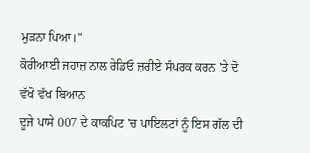ਮੁੜਨਾ ਪਿਆ।"
ਕੋਰੀਆਈ ਜਹਾਜ਼ ਨਾਲ ਰੇਡਿਓ ਜ਼ਰੀਏ ਸੰਪਰਕ ਕਰਨ 'ਤੇ ਦੋ ਵੱਖੋ ਵੱਖ ਬਿਆਨ
ਦੂਜੇ ਪਾਸੇ 007 ਦੇ ਕਾਕਪਿਟ 'ਚ ਪਾਇਲਟਾਂ ਨੂੰ ਇਸ ਗੱਲ ਦੀ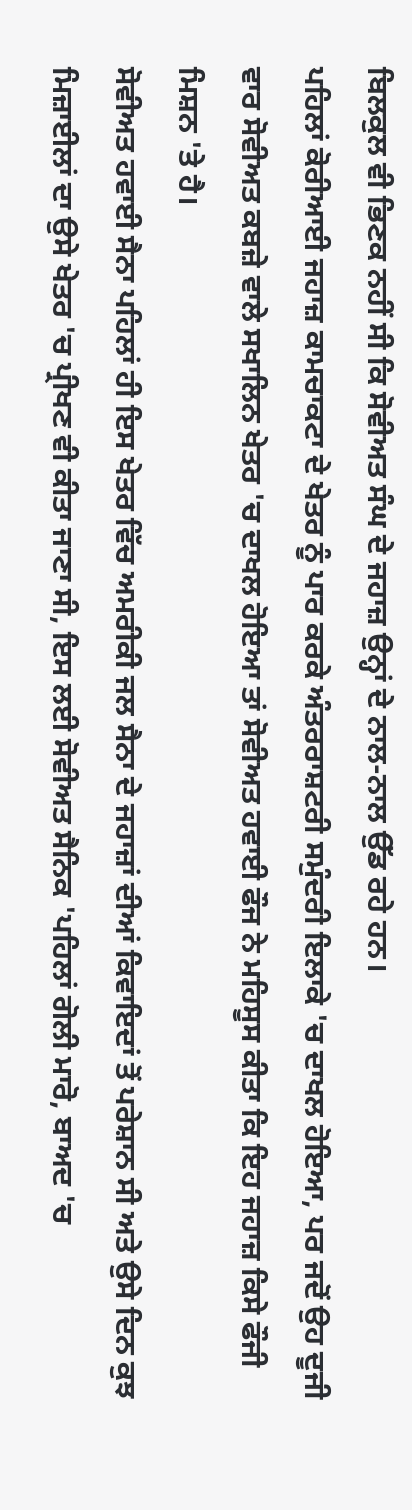ਬਿਲਕੁਲ ਵੀ ਭਿਣਕ ਨਹੀਂ ਸੀ ਕਿ ਸੋਵੀਅਤ ਸੰਘ ਦੇ ਜਹਾਜ਼ ਉਨ੍ਹਾਂ ਦੇ ਨਾਲ-ਨਾਲ ਉੱਡ ਰਹੇ ਹਨ।
ਪਹਿਲਾਂ ਕੋਰੀਆਈ ਜਹਾਜ਼ ਕਾਮਚਾਕਟਾ ਦੇ ਖੇਤਰ ਨੂੰ ਪਾਰ ਕਰਕੇ ਅੰਤਰਰਾਸ਼ਟਰੀ ਸਮੁੰਦਰੀ ਇਲਾਕੇ 'ਚ ਦਾਖਲ ਹੋਇਆ, ਪਰ ਜਦੋਂ ਉਹ ਦੂਜੀ ਵਾਰ ਸੋਵੀਅਤ ਕਬਜ਼ੇ ਵਾਲੇ ਸਖਾਲਿਨ ਖੇਤਰ 'ਚ ਦਾਖਲ ਹੋਇਆ ਤਾਂ ਸੋਵੀਅਤ ਹਵਾਈ ਫੌਜ ਨੇ ਮਹਿਸੂਸ ਕੀਤਾ ਕਿ ਇਹ ਜਹਾਜ਼ ਕਿਸੇ ਫੌਜੀ ਮਿਸ਼ਨ 'ਤੇ ਹੈ।
ਸੋਵੀਅਤ ਹਵਾਈ ਸੈਨਾ ਪਹਿਲਾਂ ਹੀ ਇਸ ਖੇਤਰ ਵਿੱਚ ਅਮਰੀਕੀ ਜਲ ਸੈਨਾ ਦੇ ਜਹਾਜ਼ਾਂ ਦੀਆਂ ਕਿਵਾਇਦਾਂ ਤੋਂ ਪਰੇਸ਼ਾਨ ਸੀ ਅਤੇ ਉਸੇ ਦਿਨ ਕੁਝ ਮਿਜ਼ਾਈਲਾਂ ਦਾ ਉਸੇ ਖੇਤਰ 'ਚ ਪ੍ਰੀਖਣ ਵੀ ਕੀਤਾ ਜਾਣਾ ਸੀ, ਇਸ ਲਈ ਸੋਵੀਅਤ ਸੈਨਿਕ 'ਪਹਿਲਾਂ ਗੋਲੀ ਮਾਰੋ, ਬਾਅਦ 'ਚ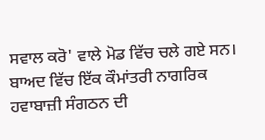ਸਵਾਲ ਕਰੋ' ਵਾਲੇ ਮੋਡ ਵਿੱਚ ਚਲੇ ਗਏ ਸਨ।
ਬਾਅਦ ਵਿੱਚ ਇੱਕ ਕੌਮਾਂਤਰੀ ਨਾਗਰਿਕ ਹਵਾਬਾਜ਼ੀ ਸੰਗਠਨ ਦੀ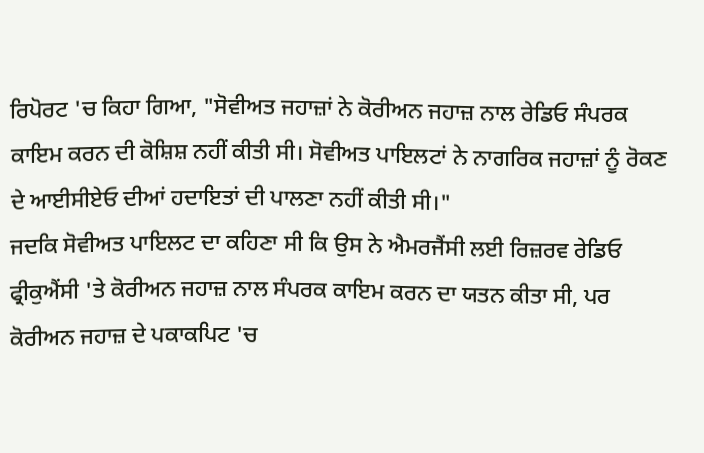ਰਿਪੋਰਟ 'ਚ ਕਿਹਾ ਗਿਆ, "ਸੋਵੀਅਤ ਜਹਾਜ਼ਾਂ ਨੇ ਕੋਰੀਅਨ ਜਹਾਜ਼ ਨਾਲ ਰੇਡਿਓ ਸੰਪਰਕ ਕਾਇਮ ਕਰਨ ਦੀ ਕੋਸ਼ਿਸ਼ ਨਹੀਂ ਕੀਤੀ ਸੀ। ਸੋਵੀਅਤ ਪਾਇਲਟਾਂ ਨੇ ਨਾਗਰਿਕ ਜਹਾਜ਼ਾਂ ਨੂੰ ਰੋਕਣ ਦੇ ਆਈਸੀਏਓ ਦੀਆਂ ਹਦਾਇਤਾਂ ਦੀ ਪਾਲਣਾ ਨਹੀਂ ਕੀਤੀ ਸੀ।"
ਜਦਕਿ ਸੋਵੀਅਤ ਪਾਇਲਟ ਦਾ ਕਹਿਣਾ ਸੀ ਕਿ ਉਸ ਨੇ ਐਮਰਜੈਂਸੀ ਲਈ ਰਿਜ਼ਰਵ ਰੇਡਿਓ ਫ੍ਰੀਕੁਐਂਸੀ 'ਤੇ ਕੋਰੀਅਨ ਜਹਾਜ਼ ਨਾਲ ਸੰਪਰਕ ਕਾਇਮ ਕਰਨ ਦਾ ਯਤਨ ਕੀਤਾ ਸੀ, ਪਰ ਕੋਰੀਅਨ ਜਹਾਜ਼ ਦੇ ਪਕਾਕਪਿਟ 'ਚ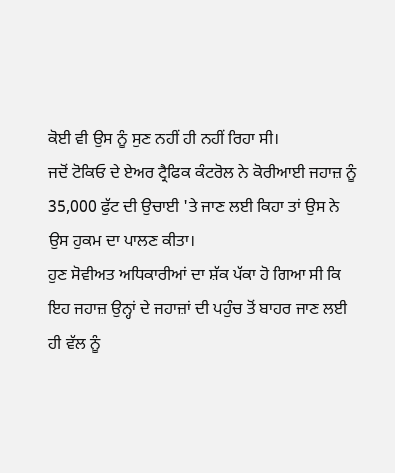ਕੋਈ ਵੀ ਉਸ ਨੂੰ ਸੁਣ ਨਹੀਂ ਹੀ ਨਹੀਂ ਰਿਹਾ ਸੀ।
ਜਦੋਂ ਟੋਕਿਓ ਦੇ ਏਅਰ ਟ੍ਰੈਫਿਕ ਕੰਟਰੋਲ ਨੇ ਕੋਰੀਆਈ ਜਹਾਜ਼ ਨੂੰ 35,000 ਫੁੱਟ ਦੀ ਉਚਾਈ 'ਤੇ ਜਾਣ ਲਈ ਕਿਹਾ ਤਾਂ ਉਸ ਨੇ ਉਸ ਹੁਕਮ ਦਾ ਪਾਲਣ ਕੀਤਾ।
ਹੁਣ ਸੋਵੀਅਤ ਅਧਿਕਾਰੀਆਂ ਦਾ ਸ਼ੱਕ ਪੱਕਾ ਹੋ ਗਿਆ ਸੀ ਕਿ ਇਹ ਜਹਾਜ਼ ਉਨ੍ਹਾਂ ਦੇ ਜਹਾਜ਼ਾਂ ਦੀ ਪਹੁੰਚ ਤੋਂ ਬਾਹਰ ਜਾਣ ਲਈ ਹੀ ਵੱਲ ਨੂੰ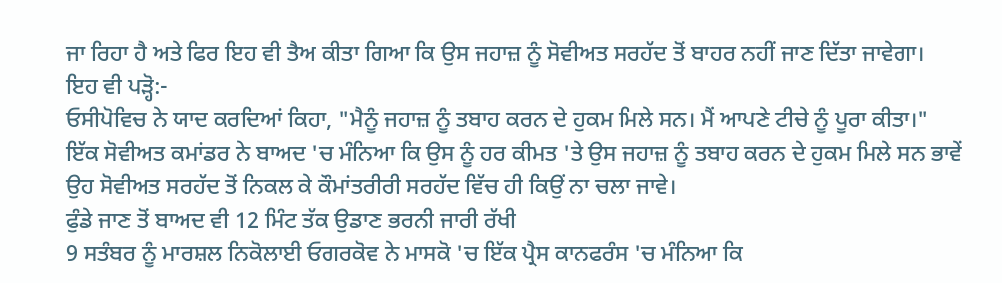ਜਾ ਰਿਹਾ ਹੈ ਅਤੇ ਫਿਰ ਇਹ ਵੀ ਤੈਅ ਕੀਤਾ ਗਿਆ ਕਿ ਉਸ ਜਹਾਜ਼ ਨੂੰ ਸੋਵੀਅਤ ਸਰਹੱਦ ਤੋਂ ਬਾਹਰ ਨਹੀਂ ਜਾਣ ਦਿੱਤਾ ਜਾਵੇਗਾ।
ਇਹ ਵੀ ਪੜ੍ਹੋ:-
ਓਸੀਪੋਵਿਚ ਨੇ ਯਾਦ ਕਰਦਿਆਂ ਕਿਹਾ, "ਮੈਨੂੰ ਜਹਾਜ਼ ਨੂੰ ਤਬਾਹ ਕਰਨ ਦੇ ਹੁਕਮ ਮਿਲੇ ਸਨ। ਮੈਂ ਆਪਣੇ ਟੀਚੇ ਨੂੰ ਪੂਰਾ ਕੀਤਾ।"
ਇੱਕ ਸੋਵੀਅਤ ਕਮਾਂਡਰ ਨੇ ਬਾਅਦ 'ਚ ਮੰਨਿਆ ਕਿ ਉਸ ਨੂੰ ਹਰ ਕੀਮਤ 'ਤੇ ਉਸ ਜਹਾਜ਼ ਨੂੰ ਤਬਾਹ ਕਰਨ ਦੇ ਹੁਕਮ ਮਿਲੇ ਸਨ ਭਾਵੇਂ ਉਹ ਸੋਵੀਅਤ ਸਰਹੱਦ ਤੋਂ ਨਿਕਲ ਕੇ ਕੌਮਾਂਤਰੀਰੀ ਸਰਹੱਦ ਵਿੱਚ ਹੀ ਕਿਉਂ ਨਾ ਚਲਾ ਜਾਵੇ।
ਫੁੰਡੇ ਜਾਣ ਤੋਂ ਬਾਅਦ ਵੀ 12 ਮਿੰਟ ਤੱਕ ਉਡਾਣ ਭਰਨੀ ਜਾਰੀ ਰੱਖੀ
9 ਸਤੰਬਰ ਨੂੰ ਮਾਰਸ਼ਲ ਨਿਕੋਲਾਈ ਓਗਰਕੋਵ ਨੇ ਮਾਸਕੋ 'ਚ ਇੱਕ ਪ੍ਰੈਸ ਕਾਨਫਰੰਸ 'ਚ ਮੰਨਿਆ ਕਿ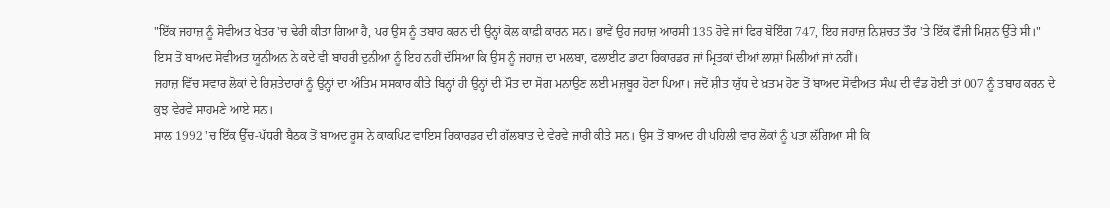"ਇੱਕ ਜਹਾਜ਼ ਨੂੰ ਸੋਵੀਅਤ ਖੇਤਰ 'ਚ ਢੇਰੀ ਕੀਤਾ ਗਿਆ ਹੈ, ਪਰ ਉਸ ਨੂੰ ਤਬਾਹ ਕਰਨ ਦੀ ਉਨ੍ਹਾਂ ਕੋਲ ਕਾਫ਼ੀ ਕਾਰਨ ਸਨ। ਭਾਵੇਂ ਉਹ ਜਹਾਜ਼ ਆਰਸੀ 135 ਹੋਵੇ ਜਾਂ ਫਿਰ ਬੋਇੰਗ 747, ਇਹ ਜਹਾਜ਼ ਨਿਸ਼ਚਤ ਤੌਰ 'ਤੇ ਇੱਕ ਫੌਜੀ ਮਿਸ਼ਨ ਉੱਤੇ ਸੀ।"
ਇਸ ਤੋਂ ਬਾਅਦ ਸੋਵੀਅਤ ਯੂਨੀਅਨ ਨੇ ਕਦੇ ਵੀ ਬਾਹਰੀ ਦੁਨੀਆ ਨੂੰ ਇਹ ਨਹੀਂ ਦੱਸਿਆ ਕਿ ਉਸ ਨੂੰ ਜਹਾਜ਼ ਦਾ ਮਲਬਾ, ਫਲਾਈਟ ਡਾਟਾ ਰਿਕਾਰਡਰ ਜਾਂ ਮ੍ਰਿਤਕਾਂ ਦੀਆਂ ਲਾਸ਼ਾਂ ਮਿਲੀਆਂ ਜਾਂ ਨਹੀਂ।
ਜਹਾਜ਼ ਵਿੱਚ ਸਵਾਰ ਲੋਕਾਂ ਦੇ ਰਿਸ਼ਤੇਦਾਰਾਂ ਨੂੰ ਉਨ੍ਹਾਂ ਦਾ ਅੰਤਿਮ ਸਸਕਾਰ ਕੀਤੇ ਬਿਨ੍ਹਾਂ ਹੀ ਉਨ੍ਹਾਂ ਦੀ ਮੌਤ ਦਾ ਸੋਗ ਮਨਾਉਣ ਲਈ ਮਜ਼ਬੂਰ ਹੋਣਾ ਪਿਆ। ਜਦੋਂ ਸ਼ੀਤ ਯੁੱਧ ਦੇ ਖ਼ਤਮ ਹੋਣ ਤੋਂ ਬਾਅਦ ਸੋਵੀਅਤ ਸੰਘ ਦੀ ਵੰਡ ਹੋਈ ਤਾਂ 007 ਨੂੰ ਤਬਾਹ ਕਰਨ ਦੇ ਕੁਝ ਵੇਰਵੇ ਸਾਹਮਣੇ ਆਏ ਸਨ।
ਸਾਲ 1992 'ਚ ਇੱਕ ਉੱਚ-ਪੱਧਰੀ ਬੈਠਕ ਤੋਂ ਬਾਅਦ ਰੂਸ ਨੇ ਕਾਕਪਿਟ ਵਾਇਸ ਰਿਕਾਰਡਰ ਦੀ ਗੱਲਬਾਤ ਦੇ ਵੇਰਵੇ ਜਾਰੀ ਕੀਤੇ ਸਨ। ਉਸ ਤੋਂ ਬਾਅਦ ਹੀ ਪਹਿਲੀ ਵਾਰ ਲੋਕਾਂ ਨੂੰ ਪਤਾ ਲੱਗਿਆ ਸੀ ਕਿ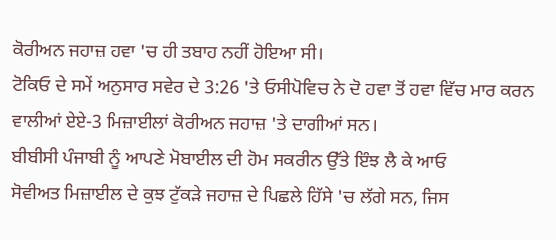ਕੋਰੀਅਨ ਜਹਾਜ਼ ਹਵਾ 'ਚ ਹੀ ਤਬਾਹ ਨਹੀਂ ਹੋਇਆ ਸੀ।
ਟੋਕਿਓ ਦੇ ਸਮੇਂ ਅਨੁਸਾਰ ਸਵੇਰ ਦੇ 3:26 'ਤੇ ਓਸੀਪੋਵਿਚ ਨੇ ਦੋ ਹਵਾ ਤੋਂ ਹਵਾ ਵਿੱਚ ਮਾਰ ਕਰਨ ਵਾਲੀਆਂ ਏਏ-3 ਮਿਜ਼ਾਈਲਾਂ ਕੋਰੀਅਨ ਜਹਾਜ਼ 'ਤੇ ਦਾਗੀਆਂ ਸਨ।
ਬੀਬੀਸੀ ਪੰਜਾਬੀ ਨੂੰ ਆਪਣੇ ਮੋਬਾਈਲ ਦੀ ਹੋਮ ਸਕਰੀਨ ਉੱਤੇ ਇੰਝ ਲੈ ਕੇ ਆਓ
ਸੋਵੀਅਤ ਮਿਜ਼ਾਈਲ ਦੇ ਕੁਝ ਟੁੱਕੜੇ ਜਹਾਜ਼ ਦੇ ਪਿਛਲੇ ਹਿੱਸੇ 'ਚ ਲੱਗੇ ਸਨ, ਜਿਸ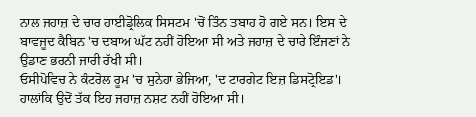ਨਾਲ ਜਹਾਜ਼ ਦੇ ਚਾਰ ਹਾਈਡ੍ਰੋਲਿਕ ਸਿਸਟਮ 'ਚੋਂ ਤਿੰਨ ਤਬਾਹ ਹੋ ਗਏ ਸਨ। ਇਸ ਦੇ ਬਾਵਜੂਦ ਕੈਬਿਨ 'ਚ ਦਬਾਅ ਘੱਟ ਨਹੀਂ ਹੋਇਆ ਸੀ ਅਤੇ ਜਹਾਜ਼ ਦੇ ਚਾਰੇ ਇੰਜਣਾਂ ਨੇ ਉਡਾਣ ਭਰਨੀ ਜਾਰੀ ਰੱਖੀ ਸੀ।
ਓਸੀਪੋਵਿਚ ਨੇ ਕੰਟਰੋਲ ਰੂਮ 'ਚ ਸੁਨੇਹਾ ਭੇਜਿਆ, 'ਦ ਟਾਰਗੇਟ ਇਜ਼ ਡਿਸਟ੍ਰੋਇਡ'।
ਹਾਲਾਂਕਿ ਉਦੋਂ ਤੱਕ ਇਹ ਜਹਾਜ਼ ਨਸ਼ਟ ਨਹੀਂ ਹੋਇਆ ਸੀ।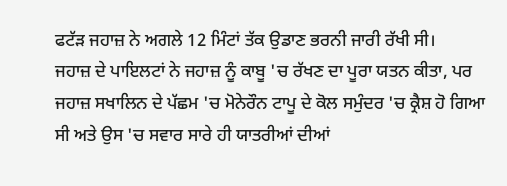ਫਟੱੜ ਜਹਾਜ਼ ਨੇ ਅਗਲੇ 12 ਮਿੰਟਾਂ ਤੱਕ ਉਡਾਣ ਭਰਨੀ ਜਾਰੀ ਰੱਖੀ ਸੀ।
ਜਹਾਜ਼ ਦੇ ਪਾਇਲਟਾਂ ਨੇ ਜਹਾਜ਼ ਨੂੰ ਕਾਬੂ 'ਚ ਰੱਖਣ ਦਾ ਪੂਰਾ ਯਤਨ ਕੀਤਾ, ਪਰ ਜਹਾਜ਼ ਸਖਾਲਿਨ ਦੇ ਪੱਛਮ 'ਚ ਮੋਨੇਰੌਨ ਟਾਪੂ ਦੇ ਕੋਲ ਸਮੁੰਦਰ 'ਚ ਕ੍ਰੈਸ਼ ਹੋ ਗਿਆ ਸੀ ਅਤੇ ਉਸ 'ਚ ਸਵਾਰ ਸਾਰੇ ਹੀ ਯਾਤਰੀਆਂ ਦੀਆਂ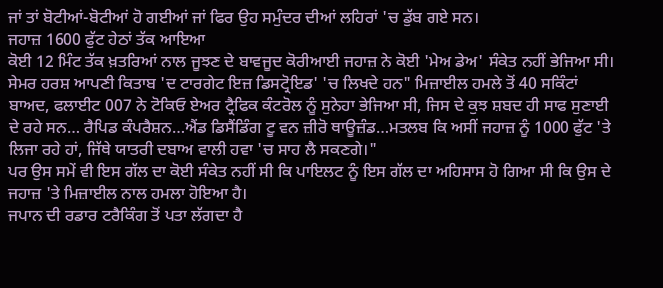ਜਾਂ ਤਾਂ ਬੋਟੀਆਂ-ਬੋਟੀਆਂ ਹੋ ਗਈਆਂ ਜਾਂ ਫਿਰ ਉਹ ਸਮੁੰਦਰ ਦੀਆਂ ਲਹਿਰਾਂ 'ਚ ਡੁੱਬ ਗਏ ਸਨ।
ਜਹਾਜ਼ 1600 ਫੁੱਟ ਹੇਠਾਂ ਤੱਕ ਆਇਆ
ਕੋਈ 12 ਮਿੰਟ ਤੱਕ ਖ਼ਤਰਿਆਂ ਨਾਲ ਜੂਝਣ ਦੇ ਬਾਵਜੂਦ ਕੋਰੀਆਈ ਜਹਾਜ਼ ਨੇ ਕੋਈ 'ਮੇਅ ਡੇਅ' ਸੰਕੇਤ ਨਹੀਂ ਭੇਜਿਆ ਸੀ।
ਸੇਮਰ ਹਰਸ਼ ਆਪਣੀ ਕਿਤਾਬ 'ਦ ਟਾਰਗੇਟ ਇਜ਼ ਡਿਸਟ੍ਰੋਇਡ' 'ਚ ਲਿਖਦੇ ਹਨ" ਮਿਜ਼ਾਈਲ ਹਮਲੇ ਤੋਂ 40 ਸਕਿੰਟਾਂ ਬਾਅਦ, ਫਲਾਈਟ 007 ਨੇ ਟੋਕਿਓ ਏਅਰ ਟ੍ਰੈਫਿਕ ਕੰਟਰੋਲ ਨੂੰ ਸੁਨੇਹਾ ਭੇਜਿਆ ਸੀ, ਜਿਸ ਦੇ ਕੁਝ ਸ਼ਬਦ ਹੀ ਸਾਫ ਸੁਣਾਈ ਦੇ ਰਹੇ ਸਨ… ਰੈਪਿਡ ਕੰਪਰੈਸ਼ਨ…ਐਂਡ ਡਿਸੈਂਡਿੰਗ ਟੂ ਵਨ ਜ਼ੀਰੋ ਥਾਊਜ਼ੰਡ…ਮਤਲਬ ਕਿ ਅਸੀਂ ਜਹਾਜ਼ ਨੂੰ 1000 ਫੁੱਟ 'ਤੇ ਲਿਜਾ ਰਹੇ ਹਾਂ, ਜਿੱਥੇ ਯਾਤਰੀ ਦਬਾਅ ਵਾਲੀ ਹਵਾ 'ਚ ਸਾਹ ਲੈ ਸਕਣਗੇ।"
ਪਰ ਉਸ ਸਮੇਂ ਵੀ ਇਸ ਗੱਲ ਦਾ ਕੋਈ ਸੰਕੇਤ ਨਹੀਂ ਸੀ ਕਿ ਪਾਇਲਟ ਨੂੰ ਇਸ ਗੱਲ ਦਾ ਅਹਿਸਾਸ ਹੋ ਗਿਆ ਸੀ ਕਿ ਉਸ ਦੇ ਜਹਾਜ਼ 'ਤੇ ਮਿਜ਼ਾਈਲ ਨਾਲ ਹਮਲਾ ਹੋਇਆ ਹੈ।
ਜਪਾਨ ਦੀ ਰਡਾਰ ਟਰੈਕਿੰਗ ਤੋਂ ਪਤਾ ਲੱਗਦਾ ਹੈ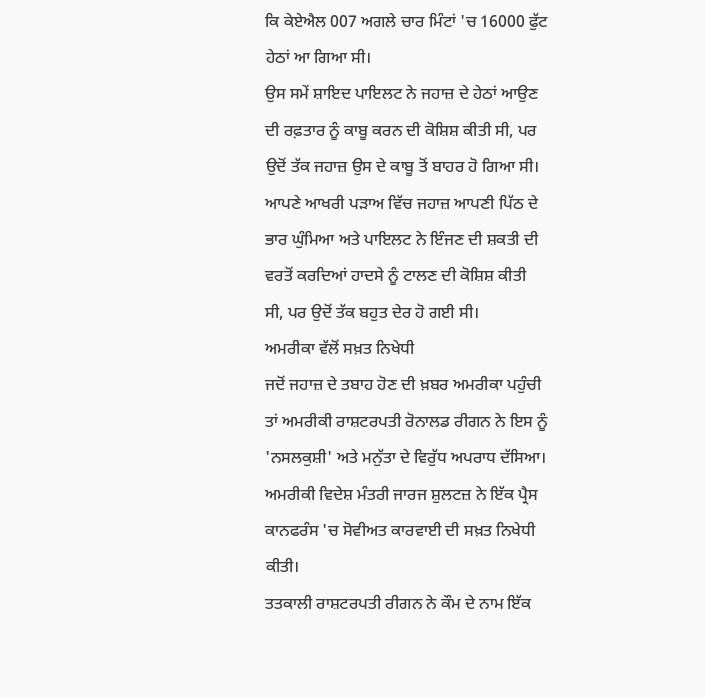ਕਿ ਕੇਏਐਲ 007 ਅਗਲੇ ਚਾਰ ਮਿੰਟਾਂ 'ਚ 16000 ਫੁੱਟ ਹੇਠਾਂ ਆ ਗਿਆ ਸੀ।
ਉਸ ਸਮੇਂ ਸ਼ਾਇਦ ਪਾਇਲਟ ਨੇ ਜਹਾਜ਼ ਦੇ ਹੇਠਾਂ ਆਉਣ ਦੀ ਰਫ਼ਤਾਰ ਨੂੰ ਕਾਬੂ ਕਰਨ ਦੀ ਕੋਸ਼ਿਸ਼ ਕੀਤੀ ਸੀ, ਪਰ ਉਦੋਂ ਤੱਕ ਜਹਾਜ਼ ਉਸ ਦੇ ਕਾਬੂ ਤੋਂ ਬਾਹਰ ਹੋ ਗਿਆ ਸੀ।
ਆਪਣੇ ਆਖਰੀ ਪੜਾਅ ਵਿੱਚ ਜਹਾਜ਼ ਆਪਣੀ ਪਿੱਠ ਦੇ ਭਾਰ ਘੁੰਮਿਆ ਅਤੇ ਪਾਇਲਟ ਨੇ ਇੰਜਣ ਦੀ ਸ਼ਕਤੀ ਦੀ ਵਰਤੋਂ ਕਰਦਿਆਂ ਹਾਦਸੇ ਨੂੰ ਟਾਲਣ ਦੀ ਕੋਸ਼ਿਸ਼ ਕੀਤੀ ਸੀ, ਪਰ ਉਦੋਂ ਤੱਕ ਬਹੁਤ ਦੇਰ ਹੋ ਗਈ ਸੀ।
ਅਮਰੀਕਾ ਵੱਲੋਂ ਸਖ਼ਤ ਨਿਖੇਧੀ
ਜਦੋਂ ਜਹਾਜ਼ ਦੇ ਤਬਾਹ ਹੋਣ ਦੀ ਖ਼ਬਰ ਅਮਰੀਕਾ ਪਹੁੰਚੀ ਤਾਂ ਅਮਰੀਕੀ ਰਾਸ਼ਟਰਪਤੀ ਰੋਨਾਲਡ ਰੀਗਨ ਨੇ ਇਸ ਨੂੰ 'ਨਸਲਕੁਸ਼ੀ' ਅਤੇ ਮਨੁੱਤਾ ਦੇ ਵਿਰੁੱਧ ਅਪਰਾਧ ਦੱਸਿਆ।
ਅਮਰੀਕੀ ਵਿਦੇਸ਼ ਮੰਤਰੀ ਜਾਰਜ ਸ਼ੁਲਟਜ਼ ਨੇ ਇੱਕ ਪ੍ਰੈਸ ਕਾਨਫਰੰਸ 'ਚ ਸੋਵੀਅਤ ਕਾਰਵਾਈ ਦੀ ਸਖ਼ਤ ਨਿਖੇਧੀ ਕੀਤੀ।
ਤਤਕਾਲੀ ਰਾਸ਼ਟਰਪਤੀ ਰੀਗਨ ਨੇ ਕੌਮ ਦੇ ਨਾਮ ਇੱਕ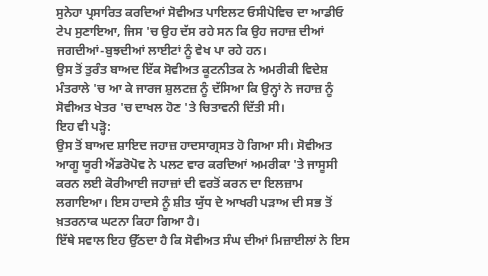ਸੁਨੇਹਾ ਪ੍ਰਸਾਰਿਤ ਕਰਦਿਆਂ ਸੋਵੀਅਤ ਪਾਇਲਟ ਓਸੀਪੋਵਿਚ ਦਾ ਆਡੀਓ ਟੇਪ ਸੁਣਾਇਆ, ਜਿਸ 'ਚ ਉਹ ਦੱਸ ਰਹੇ ਸਨ ਕਿ ਉਹ ਜਹਾਜ਼ ਦੀਆਂ ਜਗਦੀਆਂ-ਬੁਝਦੀਆਂ ਲਾਈਟਾਂ ਨੂੰ ਵੇਖ ਪਾ ਰਹੇ ਹਨ।
ਉਸ ਤੋਂ ਤੁਰੰਤ ਬਾਅਦ ਇੱਕ ਸੋਵੀਅਤ ਕੂਟਨੀਤਕ ਨੇ ਅਮਰੀਕੀ ਵਿਦੇਸ਼ ਮੰਤਰਾਲੇ 'ਚ ਆ ਕੇ ਜਾਰਜ ਸ਼ੁਲਟਜ਼ ਨੂੰ ਦੱਸਿਆ ਕਿ ਉਨ੍ਹਾਂ ਨੇ ਜਹਾਜ਼ ਨੂੰ ਸੋਵੀਅਤ ਖੇਤਰ 'ਚ ਦਾਖਲ ਹੋਣ 'ਤੇ ਚਿਤਾਵਨੀ ਦਿੱਤੀ ਸੀ।
ਇਹ ਵੀ ਪੜ੍ਹੋ:
ਉਸ ਤੋਂ ਬਾਅਦ ਸ਼ਾਇਦ ਜਹਾਜ਼ ਹਾਦਸਾਗ੍ਰਸਤ ਹੋ ਗਿਆ ਸੀ। ਸੋਵੀਅਤ ਆਗੂ ਯੂਰੀ ਐਂਡਰੋਪੋਵ ਨੇ ਪਲਟ ਵਾਰ ਕਰਦਿਆਂ ਅਮਰੀਕਾ 'ਤੇ ਜਾਸੂਸੀ ਕਰਨ ਲਈ ਕੋਰੀਆਈ ਜਹਾਜ਼ਾਂ ਦੀ ਵਰਤੋਂ ਕਰਨ ਦਾ ਇਲਜ਼ਾਮ ਲਗਾਇਆ। ਇਸ ਹਾਦਸੇ ਨੂੰ ਸ਼ੀਤ ਯੁੱਧ ਦੇ ਆਖਰੀ ਪੜਾਅ ਦੀ ਸਭ ਤੋਂ ਖ਼ਤਰਨਾਕ ਘਟਨਾ ਕਿਹਾ ਗਿਆ ਹੈ।
ਇੱਥੇ ਸਵਾਲ ਇਹ ਉੱਠਦਾ ਹੈ ਕਿ ਸੋਵੀਅਤ ਸੰਘ ਦੀਆਂ ਮਿਜ਼ਾਈਲਾਂ ਨੇ ਇਸ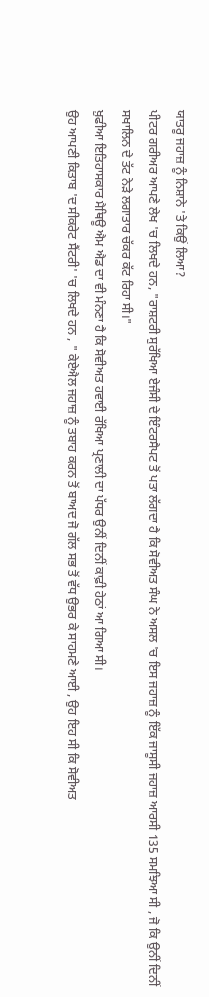ਯਾਤਰੂ ਜਹਾਜ਼ ਨੂੰ ਨਿਸ਼ਾਨੇ 'ਤੇ ਕਿਉਂ ਲਿਆ?
ਪੀਟਰ ਗਰੀਅਰ ਆਪਣੇ ਲੇਖ 'ਚ ਲਿਖਦੇ ਹਨ, "ਰਾਸ਼ਟਰੀ ਸੁਰੱਖਿਆ ਏਜੰਸੀ ਦੇ ਇੰਟਰਸੈਪਟ ਤੋਂ ਪਤਾ ਲੱਗਦਾ ਹੈ ਕਿ ਸੋਵੀਅਤ ਸੰਘ ਨੇ ਅਸਲ 'ਚ ਇਸ ਜਹਾਜ਼ ਨੂੰ ਇੱਕ ਜਾਸੂਸੀ ਜਹਾਜ਼ ਆਰਸੀ 135 ਸਮਝਿਆ ਸੀ , ਜੋ ਕਿ ਉਨੀਂ ਦਿਨੀਂ ਸਖਾਲਿਨ ਦੇ ਤੱਟ ਨੇੜੇ ਲਗਾਤਾਰ ਚੱਕਰ ਕੱਟ ਰਿਹਾ ਸੀ।"
ਖ਼ੁਫੀਆ ਇਤਿਹਾਸਕਾਰ ਮੈਥਿਊ ਐਮ ਐਡ ਦਾ ਵੀ ਮੰਨਣਾ ਹੈ ਕਿ ਸੋਵੀਅਤ ਹਵਾਈ ਰੱਖਿਆ ਪ੍ਰਣਾਲੀ ਦਾ ਪੱਧਰ ਉਨੀਂ ਦਿਨੀਂ ਕਾਫ਼ੀ ਹੇਠਾਂ ਆ ਗਿਆ ਸੀ।
ਉਹ ਆਪਣੀ ਕਿਤਾਬ 'ਦ ਸੀਕਰੇਟ ਸੈਂਟਰੀ' 'ਚ ਲਿਖਦੇ ਹਨ , " ਕੇਏਐਲ ਜਹਾਜ਼ ਨੂੰ ਤਬਾਹ ਕਰਨ ਤੋਂ ਬਾਅਦ ਜੋ ਗੱਲ ਸਭ ਤੋਂ ਵੱਧ ਉਭਰ ਕੇ ਸਾਹਮਣੇ ਆਈ , ਉਹ ਇਹ ਸੀ ਕਿ ਸੋਵੀਅਤ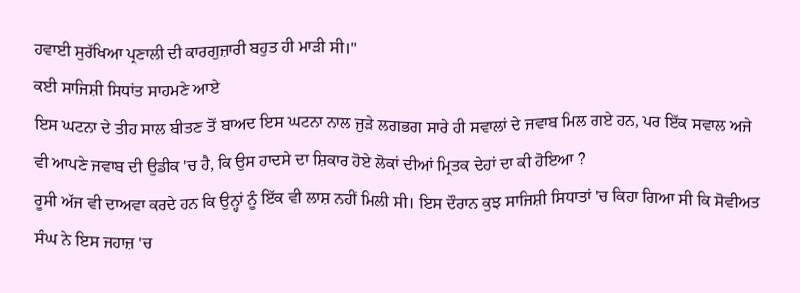ਹਵਾਈ ਸੁਰੱਖਿਆ ਪ੍ਰਣਾਲੀ ਦੀ ਕਾਰਗੁਜ਼ਾਰੀ ਬਹੁਤ ਹੀ ਮਾੜੀ ਸੀ।"
ਕਈ ਸਾਜਿਸ਼ੀ ਸਿਧਾਂਤ ਸਾਹਮਣੇ ਆਏ
ਇਸ ਘਟਨਾ ਦੇ ਤੀਹ ਸਾਲ ਬੀਤਣ ਤੋਂ ਬਾਅਦ ਇਸ ਘਟਨਾ ਨਾਲ ਜੁੜੇ ਲਗਭਗ ਸਾਰੇ ਹੀ ਸਵਾਲਾਂ ਦੇ ਜਵਾਬ ਮਿਲ ਗਏ ਹਨ, ਪਰ ਇੱਕ ਸਵਾਲ ਅਜੇ ਵੀ ਆਪਣੇ ਜਵਾਬ ਦੀ ਉਡੀਕ 'ਚ ਹੈ, ਕਿ ਉਸ ਹਾਦਸੇ ਦਾ ਸ਼ਿਕਾਰ ਹੋਏ ਲੋਕਾਂ ਦੀਆਂ ਮ੍ਰਿਤਕ ਦੇਹਾਂ ਦਾ ਕੀ ਹੋਇਆ ?
ਰੂਸੀ ਅੱਜ ਵੀ ਦਾਅਵਾ ਕਰਦੇ ਹਨ ਕਿ ਉਨ੍ਹਾਂ ਨੂੰ ਇੱਕ ਵੀ ਲਾਸ਼ ਨਹੀਂ ਮਿਲੀ ਸੀ। ਇਸ ਦੌਰਾਨ ਕੁਝ ਸਾਜਿਸ਼ੀ ਸਿਧਾਤਾਂ 'ਚ ਕਿਹਾ ਗਿਆ ਸੀ ਕਿ ਸੋਵੀਅਤ ਸੰਘ ਨੇ ਇਸ ਜਹਾਜ਼ 'ਚ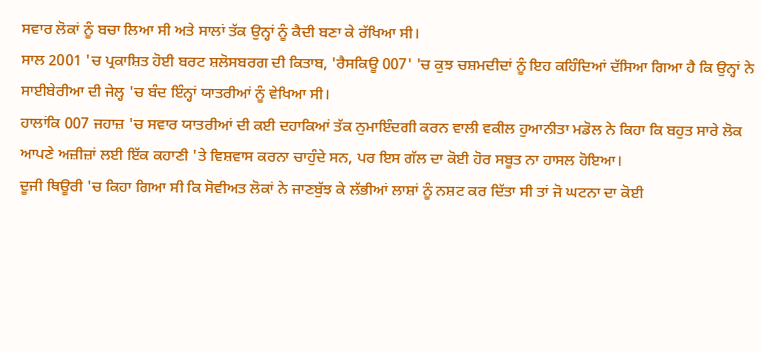ਸਵਾਰ ਲੋਕਾਂ ਨੂੰ ਬਚਾ ਲਿਆ ਸੀ ਅਤੇ ਸਾਲਾਂ ਤੱਕ ਉਨ੍ਹਾਂ ਨੂੰ ਕੈਦੀ ਬਣਾ ਕੇ ਰੱਖਿਆ ਸੀ।
ਸਾਲ 2001 'ਚ ਪ੍ਰਕਾਸ਼ਿਤ ਹੋਈ ਬਰਟ ਸ਼ਲੋਸਬਰਗ ਦੀ ਕਿਤਾਬ, 'ਰੈਸਕਿਊ 007' 'ਚ ਕੁਝ ਚਸ਼ਮਦੀਦਾਂ ਨੂੰ ਇਹ ਕਹਿੰਦਿਆਂ ਦੱਸਿਆ ਗਿਆ ਹੈ ਕਿ ਉਨ੍ਹਾਂ ਨੇ ਸਾਈਬੇਰੀਆ ਦੀ ਜੇਲ੍ਹ 'ਚ ਬੰਦ ਇੰਨ੍ਹਾਂ ਯਾਤਰੀਆਂ ਨੂੰ ਵੇਖਿਆ ਸੀ।
ਹਾਲਾਂਕਿ 007 ਜਹਾਜ਼ 'ਚ ਸਵਾਰ ਯਾਤਰੀਆਂ ਦੀ ਕਈ ਦਹਾਕਿਆਂ ਤੱਕ ਨੁਮਾਇੰਦਗੀ ਕਰਨ ਵਾਲੀ ਵਕੀਲ ਹੁਆਨੀਤਾ ਮਡੋਲ ਨੇ ਕਿਹਾ ਕਿ ਬਹੁਤ ਸਾਰੇ ਲੋਕ ਆਪਣੇ ਅਜ਼ੀਜ਼ਾਂ ਲਈ ਇੱਕ ਕਹਾਣੀ 'ਤੇ ਵਿਸ਼ਵਾਸ ਕਰਨਾ ਚਾਹੁੰਦੇ ਸਨ, ਪਰ ਇਸ ਗੱਲ ਦਾ ਕੋਈ ਹੋਰ ਸਬੂਤ ਨਾ ਹਾਸਲ ਹੋਇਆ।
ਦੂਜੀ ਥਿਊਰੀ 'ਚ ਕਿਹਾ ਗਿਆ ਸੀ ਕਿ ਸੋਵੀਅਤ ਲੋਕਾਂ ਨੇ ਜਾਣਬੁੱਝ ਕੇ ਲੱਭੀਆਂ ਲਾਸ਼ਾਂ ਨੂੰ ਨਸ਼ਟ ਕਰ ਦਿੱਤਾ ਸੀ ਤਾਂ ਜੋ ਘਟਨਾ ਦਾ ਕੋਈ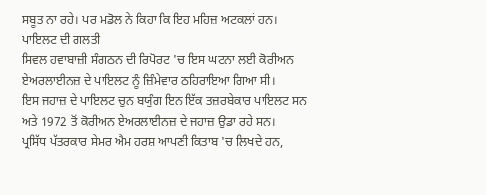ਸਬੂਤ ਨਾ ਰਹੇ। ਪਰ ਮਡੋਲ ਨੇ ਕਿਹਾ ਕਿ ਇਹ ਮਹਿਜ਼ ਅਟਕਲਾਂ ਹਨ।
ਪਾਇਲਟ ਦੀ ਗਲਤੀ
ਸਿਵਲ ਹਵਾਬਾਜ਼ੀ ਸੰਗਠਨ ਦੀ ਰਿਪੋਰਟ 'ਚ ਇਸ ਘਟਨਾ ਲਈ ਕੋਰੀਅਨ ਏਅਰਲਾਈਨਜ਼ ਦੇ ਪਾਇਲਟ ਨੂੰ ਜ਼ਿੰਮੇਵਾਰ ਠਹਿਰਾਇਆ ਗਿਆ ਸੀ।
ਇਸ ਜਹਾਜ਼ ਦੇ ਪਾਇਲਟ ਚੁਨ ਬਯੁੰਗ ਇਨ ਇੱਕ ਤਜ਼ਰਬੇਕਾਰ ਪਾਇਲਟ ਸਨ ਅਤੇ 1972 ਤੋਂ ਕੋਰੀਅਨ ਏਅਰਲਾਈਨਜ਼ ਦੇ ਜਹਾਜ਼ ਉਡਾ ਰਹੇ ਸਨ।
ਪ੍ਰਸਿੱਧ ਪੱਤਰਕਾਰ ਸੇਮਰ ਐਮ ਹਰਸ਼ ਆਪਣੀ ਕਿਤਾਬ 'ਚ ਲਿਖਦੇ ਹਨ,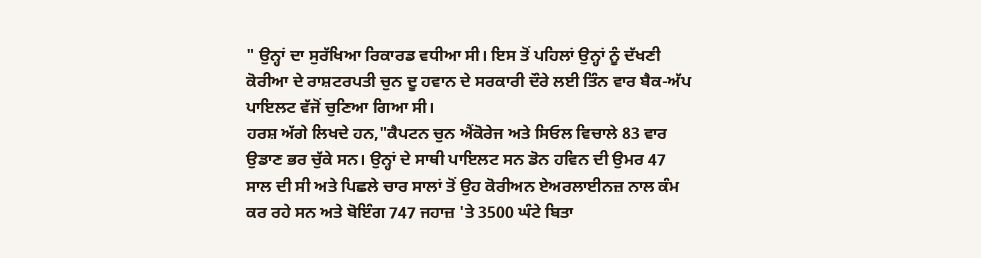" ਉਨ੍ਹਾਂ ਦਾ ਸੁਰੱਖਿਆ ਰਿਕਾਰਡ ਵਧੀਆ ਸੀ। ਇਸ ਤੋਂ ਪਹਿਲਾਂ ਉਨ੍ਹਾਂ ਨੂੰ ਦੱਖਣੀ ਕੋਰੀਆ ਦੇ ਰਾਸ਼ਟਰਪਤੀ ਚੁਨ ਦੂ ਹਵਾਨ ਦੇ ਸਰਕਾਰੀ ਦੌਰੇ ਲਈ ਤਿੰਨ ਵਾਰ ਬੈਕ-ਅੱਪ ਪਾਇਲਟ ਵੱਜੋਂ ਚੁਣਿਆ ਗਿਆ ਸੀ।
ਹਰਸ਼ ਅੱਗੇ ਲਿਖਦੇ ਹਨ,"ਕੈਪਟਨ ਚੁਨ ਐਂਕੋਰੇਜ ਅਤੇ ਸਿਓਲ ਵਿਚਾਲੇ 83 ਵਾਰ ਉਡਾਣ ਭਰ ਚੁੱਕੇ ਸਨ। ਉਨ੍ਹਾਂ ਦੇ ਸਾਥੀ ਪਾਇਲਟ ਸਨ ਡੋਨ ਹਵਿਨ ਦੀ ਉਮਰ 47 ਸਾਲ ਦੀ ਸੀ ਅਤੇ ਪਿਛਲੇ ਚਾਰ ਸਾਲਾਂ ਤੋਂ ਉਹ ਕੋਰੀਅਨ ਏਅਰਲਾਈਨਜ਼ ਨਾਲ ਕੰਮ ਕਰ ਰਹੇ ਸਨ ਅਤੇ ਬੋਇੰਗ 747 ਜਹਾਜ਼ 'ਤੇ 3500 ਘੰਟੇ ਬਿਤਾ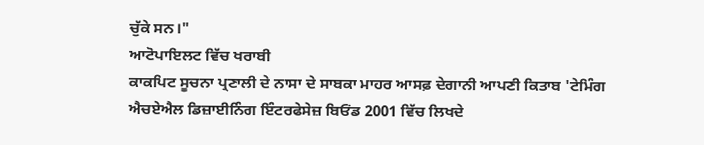ਚੁੱਕੇ ਸਨ।"
ਆਟੋਪਾਇਲਟ ਵਿੱਚ ਖਰਾਬੀ
ਕਾਕਪਿਟ ਸੂਚਨਾ ਪ੍ਰਣਾਲੀ ਦੇ ਨਾਸਾ ਦੇ ਸਾਬਕਾ ਮਾਹਰ ਆਸਫ਼ ਦੇਗਾਨੀ ਆਪਣੀ ਕਿਤਾਬ 'ਟੇਮਿੰਗ ਐਚਏਐਲ ਡਿਜ਼ਾਈਨਿੰਗ ਇੰਟਰਫੇਸੇਜ਼ ਬਿਓਂਡ 2001 ਵਿੱਚ ਲਿਖਦੇ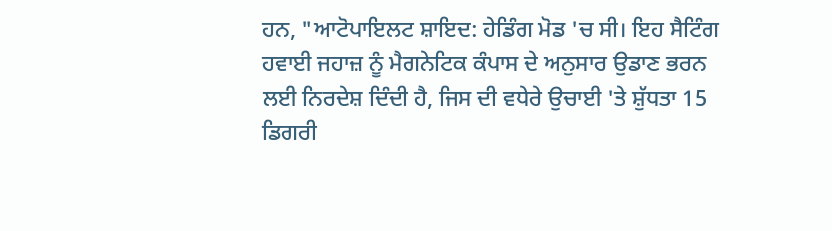ਹਨ, "ਆਟੋਪਾਇਲਟ ਸ਼ਾਇਦ: ਹੇਡਿੰਗ ਮੋਡ 'ਚ ਸੀ। ਇਹ ਸੈਟਿੰਗ ਹਵਾਈ ਜਹਾਜ਼ ਨੂੰ ਮੈਗਨੇਟਿਕ ਕੰਪਾਸ ਦੇ ਅਨੁਸਾਰ ਉਡਾਣ ਭਰਨ ਲਈ ਨਿਰਦੇਸ਼ ਦਿੰਦੀ ਹੈ, ਜਿਸ ਦੀ ਵਧੇਰੇ ਉਚਾਈ 'ਤੇ ਸ਼ੁੱਧਤਾ 15 ਡਿਗਰੀ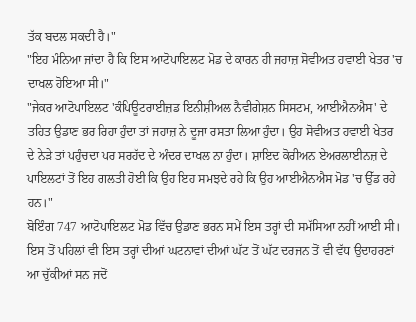ਤੱਕ ਬਦਲ ਸਕਦੀ ਹੈ।"
"ਇਹ ਮੰਨਿਆ ਜਾਂਦਾ ਹੈ ਕਿ ਇਸ ਆਟੋਪਾਇਲਟ ਮੋਡ ਦੇ ਕਾਰਨ ਹੀ ਜਹਾਜ਼ ਸੋਵੀਅਤ ਹਵਾਈ ਖੇਤਰ 'ਚ ਦਾਖਲ ਹੋਇਆ ਸੀ।"
"ਜੇਕਰ ਆਟੋਪਾਇਲਟ 'ਕੰਪਿਊਟਰਾਈਜ਼ਡ ਇਨੀਸ਼ੀਅਲ ਨੈਵੀਗੇਸ਼ਨ ਸਿਸਟਮ, ਆਈਐਨਐਸ' ਦੇ ਤਹਿਤ ਉਡਾਣ ਭਰ ਰਿਹਾ ਹੁੰਦਾ ਤਾਂ ਜਹਾਜ਼ ਨੇ ਦੂਜਾ ਰਸਤਾ ਲਿਆ ਹੁੰਦਾ। ਉਹ ਸੋਵੀਅਤ ਹਵਾਈ ਖੇਤਰ ਦੇ ਨੇੜੇ ਤਾਂ ਪਹੁੰਚਦਾ ਪਰ ਸਰਹੱਦ ਦੇ ਅੰਦਰ ਦਾਖਲ ਨਾ ਹੁੰਦਾ। ਸ਼ਾਇਦ ਕੋਰੀਅਨ ਏਅਰਲਾਈਨਜ਼ ਦੇ ਪਾਇਲਟਾਂ ਤੋਂ ਇਹ ਗਲਤੀ ਹੋਈ ਕਿ ਉਹ ਇਹ ਸਮਝਦੇ ਰਹੇ ਕਿ ਉਹ ਆਈਐਨਐਸ ਮੋਡ 'ਚ ਉੱਡ ਰਹੇ ਹਨ।"
ਬੋਇੰਗ 747 ਆਟੋਪਾਇਲਟ ਮੋਡ ਵਿੱਚ ਉਡਾਣ ਭਰਨ ਸਮੇਂ ਇਸ ਤਰ੍ਹਾਂ ਦੀ ਸਮੱਸਿਆ ਨਹੀਂ ਆਈ ਸੀ। ਇਸ ਤੋਂ ਪਹਿਲਾਂ ਵੀ ਇਸ ਤਰ੍ਹਾਂ ਦੀਆਂ ਘਟਨਾਵਾਂ ਦੀਆਂ ਘੱਟ ਤੋਂ ਘੱਟ ਦਰਜਨ ਤੋਂ ਵੀ ਵੱਧ ਉਦਾਹਰਣਾਂ ਆ ਚੁੱਕੀਆਂ ਸਨ ਜਦੋਂ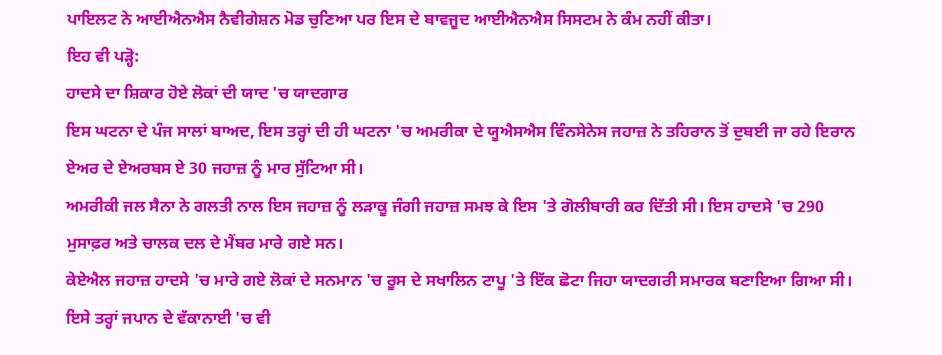ਪਾਇਲਟ ਨੇ ਆਈਐਨਐਸ ਨੈਵੀਗੇਸ਼ਨ ਮੋਡ ਚੁਣਿਆ ਪਰ ਇਸ ਦੇ ਬਾਵਜੂਦ ਆਈਐਨਐਸ ਸਿਸਟਮ ਨੇ ਕੰਮ ਨਹੀਂ ਕੀਤਾ।
ਇਹ ਵੀ ਪੜ੍ਹੋ:
ਹਾਦਸੇ ਦਾ ਸ਼ਿਕਾਰ ਹੋਏ ਲੋਕਾਂ ਦੀ ਯਾਦ 'ਚ ਯਾਦਗਾਰ
ਇਸ ਘਟਨਾ ਦੇ ਪੰਜ ਸਾਲਾਂ ਬਾਅਦ, ਇਸ ਤਰ੍ਹਾਂ ਦੀ ਹੀ ਘਟਨਾ 'ਚ ਅਮਰੀਕਾ ਦੇ ਯੂਐਸਐਸ ਵਿੰਨਸੇਨੇਸ ਜਹਾਜ਼ ਨੇ ਤਹਿਰਾਨ ਤੋਂ ਦੁਬਈ ਜਾ ਰਹੇ ਇਰਾਨ ਏਅਰ ਦੇ ਏਅਰਬਸ ਏ 30 ਜਹਾਜ਼ ਨੂੰ ਮਾਰ ਸੁੱਟਿਆ ਸੀ।
ਅਮਰੀਕੀ ਜਲ ਸੈਨਾ ਨੇ ਗਲਤੀ ਨਾਲ ਇਸ ਜਹਾਜ਼ ਨੂੰ ਲੜਾਕੂ ਜੰਗੀ ਜਹਾਜ਼ ਸਮਝ ਕੇ ਇਸ 'ਤੇ ਗੋਲੀਬਾਰੀ ਕਰ ਦਿੱਤੀ ਸੀ। ਇਸ ਹਾਦਸੇ 'ਚ 290 ਮੁਸਾਫ਼ਰ ਅਤੇ ਚਾਲਕ ਦਲ ਦੇ ਮੈਂਬਰ ਮਾਰੇ ਗਏ ਸਨ।
ਕੇਏਐਲ ਜਹਾਜ਼ ਹਾਦਸੇ 'ਚ ਮਾਰੇ ਗਏ ਲੋਕਾਂ ਦੇ ਸਨਮਾਨ 'ਚ ਰੂਸ ਦੇ ਸਖਾਲਿਨ ਟਾਪੂ 'ਤੇ ਇੱਕ ਛੋਟਾ ਜਿਹਾ ਯਾਦਗਰੀ ਸਮਾਰਕ ਬਣਾਇਆ ਗਿਆ ਸੀ।
ਇਸੇ ਤਰ੍ਹਾਂ ਜਪਾਨ ਦੇ ਵੱਕਾਨਾਈ 'ਚ ਵੀ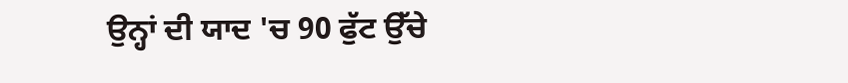ਉਨ੍ਹਾਂ ਦੀ ਯਾਦ 'ਚ 90 ਫੁੱਟ ਉੱਚੇ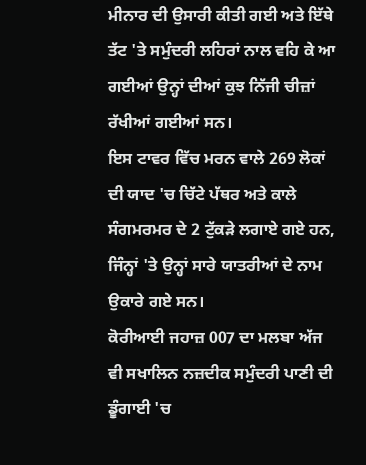ਮੀਨਾਰ ਦੀ ਉਸਾਰੀ ਕੀਤੀ ਗਈ ਅਤੇ ਇੱਥੇ ਤੱਟ 'ਤੇ ਸਮੁੰਦਰੀ ਲਹਿਰਾਂ ਨਾਲ ਵਹਿ ਕੇ ਆ ਗਈਆਂ ਉਨ੍ਹਾਂ ਦੀਆਂ ਕੁਝ ਨਿੱਜੀ ਚੀਜ਼ਾਂ ਰੱਖੀਆਂ ਗਈਆਂ ਸਨ।
ਇਸ ਟਾਵਰ ਵਿੱਚ ਮਰਨ ਵਾਲੇ 269 ਲੋਕਾਂ ਦੀ ਯਾਦ 'ਚ ਚਿੱਟੇ ਪੱਥਰ ਅਤੇ ਕਾਲੇ ਸੰਗਮਰਮਰ ਦੇ 2 ਟੁੱਕੜੇ ਲਗਾਏ ਗਏ ਹਨ, ਜਿੰਨ੍ਹਾਂ 'ਤੇ ਉਨ੍ਹਾਂ ਸਾਰੇ ਯਾਤਰੀਆਂ ਦੇ ਨਾਮ ਉਕਾਰੇ ਗਏ ਸਨ।
ਕੋਰੀਆਈ ਜਹਾਜ਼ 007 ਦਾ ਮਲਬਾ ਅੱਜ ਵੀ ਸਖਾਲਿਨ ਨਜ਼ਦੀਕ ਸਮੁੰਦਰੀ ਪਾਣੀ ਦੀ ਡੂੰਗਾਈ 'ਚ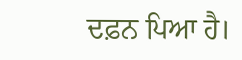ਦਫ਼ਨ ਪਿਆ ਹੈ।